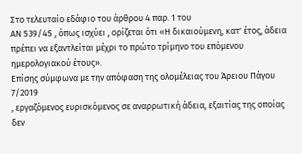Στο τελευταίο εδάφιο του άρθρου 4 παρ. 1 του
ΑΝ 539/45 , όπως ισχύει , ορίζεται ότι «Η δικαιούμενη, κατ' έτος, άδεια πρέπει να εξαντλείται μέχρι το πρώτο τρίμηνο του επόμενου ημερολογιακού έτους».
Επίσης σύμφωνα με την απόφαση της ολομέλειας του Άρειου Πάγου 7/2019
, εργαζόμενος ευρισκόμενος σε αναρρωτική άδεια, εξαιτίας της οποίας δεν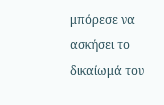μπόρεσε να ασκήσει το δικαίωμά του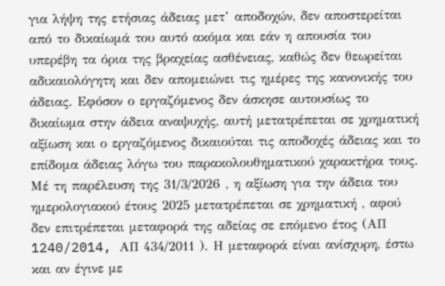για λήψη της ετήσιας άδειας μετ’ αποδοχών, δεν αποστερείται από το δικαίωμά του αυτό ακόμα και εάν η απουσία του υπερέβη τα όρια της βραχείας ασθένειας, καθώς δεν θεωρείται αδικαιολόγητη και δεν απομειώνει τις ημέρες της κανονικής του άδειας. Εφόσον ο εργαζόμενος δεν άσκησε αυτουσίως το δικαίωμα στην άδεια αναψυχής, αυτή μετατρέπεται σε χρηματική αξίωση και ο εργαζόμενος δικαιούται τις αποδοχές άδειας και το επίδομα άδειας λόγω του παρακολουθηματικού χαρακτήρα τους.
Mέ τη παρέλευση της 31/3/2026 , η αξίωση για την άδεια του ημερολογιακού έτους 2025 μετατρέπεται σε χρηματική , αφού δεν επιτρέπεται μεταφορά της αδείας σε επόμενο έτος (ΑΠ 1240/2014, AΠ 434/2011 ). Η μεταφορά είναι ανίσχυρη, έστω και αν έγινε με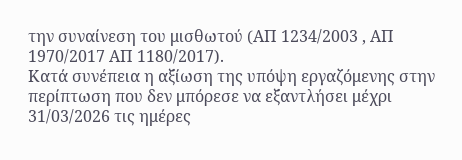την συναίνεση του μισθωτού (AΠ 1234/2003 , ΑΠ 1970/2017 ΑΠ 1180/2017).
Κατά συνέπεια η αξίωση της υπόψη εργαζόμενης στην περίπτωση που δεν μπόρεσε να εξαντλήσει μέχρι 31/03/2026 τις ημέρες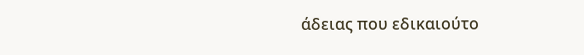άδειας που εδικαιούτο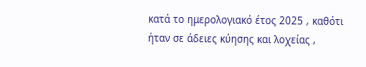κατά το ημερολογιακό έτος 2025 , καθότι ήταν σε άδειες κύησης και λοχείας ,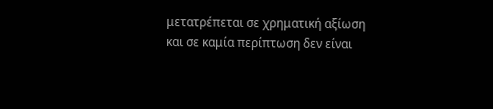μετατρέπεται σε χρηματική αξίωση και σε καμία περίπτωση δεν είναι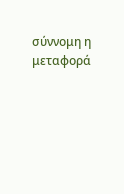σύννομη η μεταφορά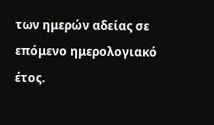των ημερών αδείας σε επόμενο ημερολογιακό έτος.